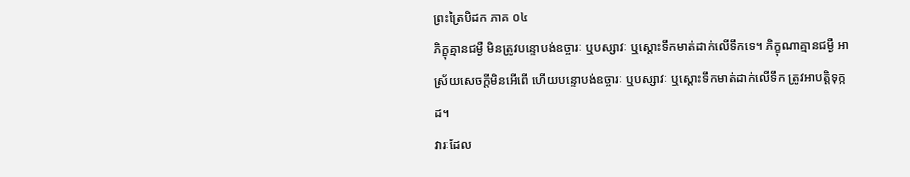ព្រះត្រៃបិដក ភាគ ០៤
ភិក្ខុគ្មានជម្ងឺ មិនត្រូវបន្ទោបង់ឧច្ចារៈ ឬបស្សាវៈ ឬស្តោះទឹកមាត់ដាក់លើទឹកទេ។ ភិក្ខុណាគ្មានជម្ងឺ អាស្រ័យសេចក្តីមិនអើពើ ហើយបន្ទោបង់ឧច្ចារៈ ឬបស្សាវៈ ឬស្តោះទឹកមាត់ដាក់លើទឹក ត្រូវអាបត្តិទុក្កដ។
វារៈដែល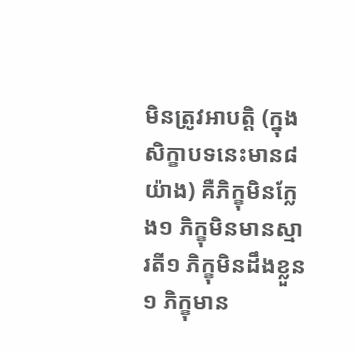មិនត្រូវអាបត្តិ (ក្នុងសិក្ខាបទនេះមាន៨យ៉ាង) គឺភិក្ខុមិនក្លែង១ ភិក្ខុមិនមានស្មារតី១ ភិក្ខុមិនដឹងខ្លួន១ ភិក្ខុមាន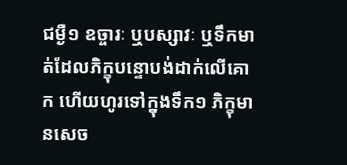ជម្ងឺ១ ឧច្ចារៈ ឬបស្សាវៈ ឬទឹកមាត់ដែលភិក្ខុបន្ទោបង់ដាក់លើគោក ហើយហូរទៅក្នុងទឹក១ ភិក្ខុមានសេច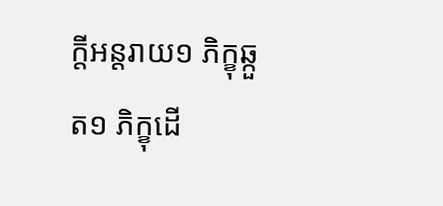ក្តីអន្តរាយ១ ភិក្ខុឆ្កួត១ ភិក្ខុដើ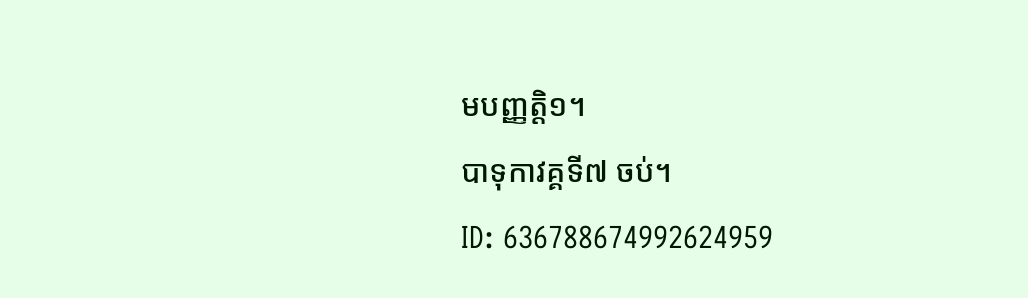មបញ្ញត្តិ១។
បាទុកាវគ្គទី៧ ចប់។
ID: 636788674992624959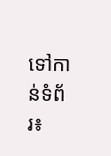ទៅកាន់ទំព័រ៖